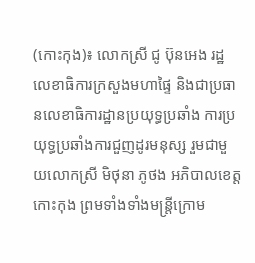(កោះកុង)៖ លោកស្រី ជូ ប៊ុនអេង រដ្ឋលេខាធិការក្រសួងមហាផ្ទៃ និងជាប្រធានលេខាធិការដ្ឋានប្រយុទ្ធប្រឆាំង ការប្រយុទ្ធប្រឆាំងការជួញដូរមនុស្ស រួមជាមួយលោកស្រី មិថុនា ភូថង អភិបាលខេត្តកោះកុង ព្រមទាំងទាំងមន្ត្រីក្រោម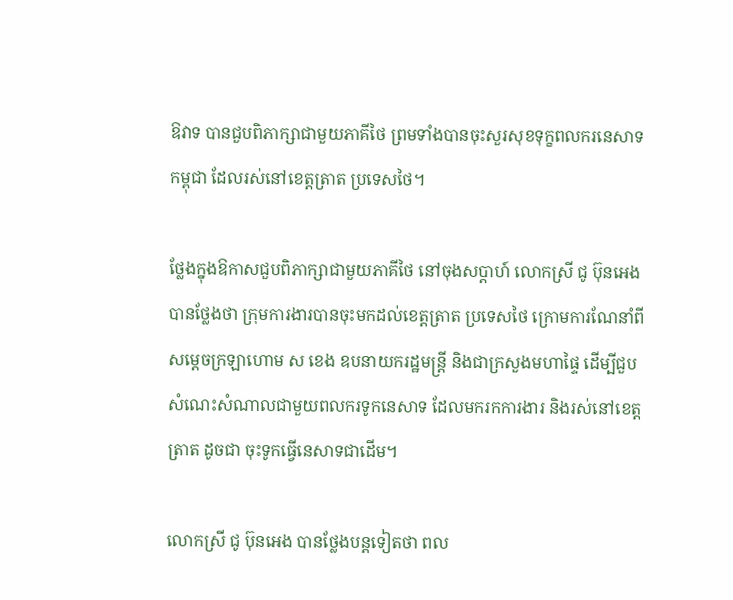ឱវាទ បានជួបពិភាក្សាជាមួយភាគីថៃ ព្រមទាំងបានចុះសួរសុខទុក្ខពលករនេសាទកម្ពុជា ដែលរស់នៅខេត្តត្រាត ប្រទេសថៃ។

ថ្លែងក្នុងឱកាសជួបពិភាក្សាជាមួយភាគីថៃ នៅចុងសប្តាហ៍ លោកស្រី ជូ ប៊ុនអេង បានថ្លែងថា ក្រុមការងារបានចុះមកដល់ខេត្តត្រាត ប្រទេសថៃ ក្រោមការណែនាំពីសម្តេចក្រឡាហោម ស ខេង ឧបនាយករដ្ឋមន្ត្រី និងជាក្រសួងមហាផ្ទៃ ដើម្បីជួបសំណេះសំណាលជាមួយពលករទូកនេសាទ ដែលមករកការងារ និងរស់នៅខេត្តត្រាត ដូចជា ចុះទូកធ្វើនេសាទជាដើម។

លោកស្រី ជូ ប៊ុនអេង បានថ្លែងបន្តទៀតថា ពល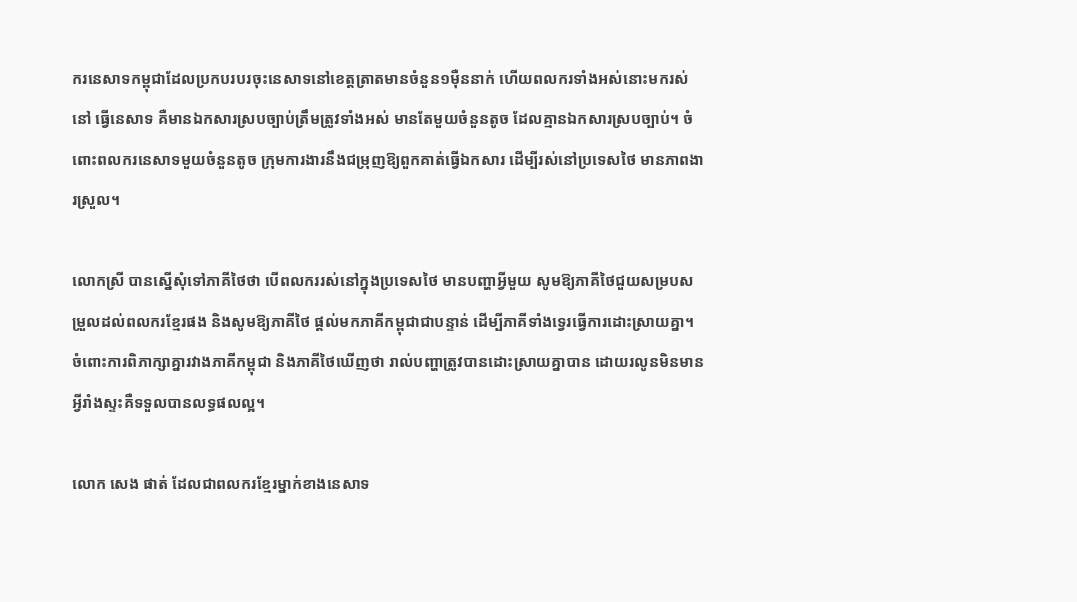ករនេសាទកម្ពុជាដែលប្រកបរបរចុះនេសាទនៅខេត្តត្រាតមានចំនួន១ម៉ឺននាក់ ហើយពលករទាំងអស់នោះមករស់នៅ ធ្វើនេសាទ គឺមានឯកសារស្របច្បាប់ត្រឹមត្រូវទាំងអស់ មានតែមួយចំនួនតូច ដែលគ្មានឯកសារស្របច្បាប់។ ចំពោះពលករនេសាទមួយចំនួនតូច ក្រុមការងារនឹងជម្រុញឱ្យពួកគាត់ធ្វើឯកសារ ដើម្បីរស់នៅប្រទេសថៃ មានភាពងារស្រួល។

លោកស្រី បានស្នើសុំទៅភាគីថៃថា បើពលកររស់នៅក្នុងប្រទេសថៃ មានបញ្ហាអ្វីមួយ សូមឱ្យភាគីថៃជួយសម្របសម្រួលដល់ពលករខ្មែរផង និងសូមឱ្យភាគីថៃ ផ្តល់មកភាគីកម្ពុជាជាបន្ទាន់ ដើម្បីភាគីទាំងទ្វេរធ្វើការដោះស្រាយគ្នា។ ចំពោះការពិភាក្សាគ្នារវាងភាគីកម្ពុជា និងភាគីថៃឃើញថា រាល់បញ្ហាត្រូវបានដោះស្រាយគ្នាបាន ដោយរលូនមិនមានអ្វីរាំងស្ទះគឺទទួលបានលទ្ធផលល្អ។

លោក សេង ផាត់ ដែលជាពលករខ្មែរម្នាក់ខាងនេសាទ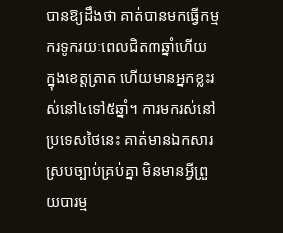បានឱ្យដឹងថា គាត់បានមកធ្វើកម្មករទូករយៈពេលជិត៣ឆ្នាំហើយ ក្នុងខេត្តត្រាត ហើយមានអ្នកខ្លះរស់នៅ៤ទៅ៥ឆ្នាំ។ ការមករស់នៅប្រទេសថៃនេះ គាត់មានឯកសារស្របច្បាប់គ្រប់គ្នា មិនមានអ្វីព្រួយបារម្ម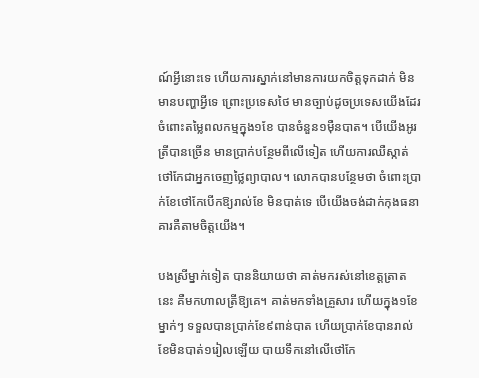ណ៍អ្វីនោះទេ ហើយការស្នាក់នៅមានការយកចិត្តទុកដាក់ មិនមានបញ្ហាអ្វីទេ ព្រោះប្រទេសថៃ មានច្បាប់ដូចប្រទេសយើងដែរ ចំពោះតម្លៃពលកម្មក្នុង១ខែ បានចំនួន១ម៉ឺនបាត។ បើយើងអូរត្រីបានច្រើន មានប្រាក់បន្ថែមពីលើទៀត ហើយការឈឺស្កាត់ថៅកែជាអ្នកចេញថ្លៃព្យាបាល។ លោកបានបន្ថែមថា ចំពោះប្រាក់ខែថៅកែបើកឱ្យរាល់ខែ មិនបាត់ទេ បើយើងចង់ដាក់កុងធនាគារគឺតាមចិត្តយើង។

បងស្រីម្នាក់ទៀត បាននិយាយថា គាត់មករស់នៅខេត្តត្រាតនេះ គឺមកហាលត្រីឱ្យគេ។ គាត់មកទាំងគ្រួសារ ហើយក្នុង១ខែម្នាក់ៗ ទទួលបានប្រាក់ខែ៩ពាន់បាត ហើយប្រាក់ខែបានរាល់ខែមិនបាត់១រៀលឡើយ បាយទឹកនៅលើថៅកែ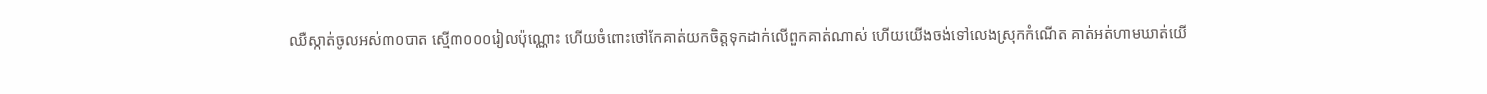ឈឺស្កាត់ចូលអស់៣០បាត ស្មើ៣០០០រៀលប៉ុណ្ណោះ ហើយចំពោះថៅកែគាត់យកចិត្តទុកដាក់លើពួកគាត់ណាស់ ហើយយើងចង់ទៅលេងស្រុកកំណើត គាត់អត់ហាមឃាត់យើ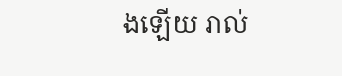ងឡើយ រាល់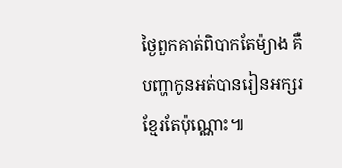ថ្ងៃពួកគាត់ពិបាកតែម៉្យាង គឺបញ្ហាកូនអត់បានរៀនអក្សរខែ្មរតែប៉ុណ្ណោះ៕